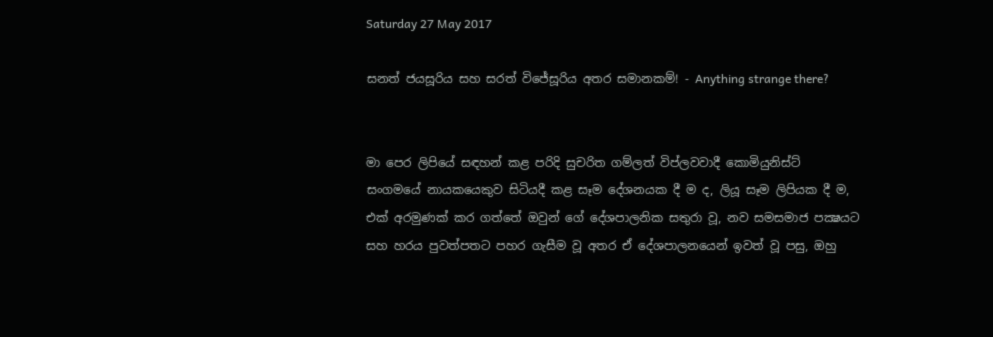Saturday 27 May 2017

සනත් ජයසූරිය සහ සරත් විජේසූරිය අතර සමානකම්! - Anything strange there?


මා පෙර ලිපියේ සඳහන් කළ පරිදි සුචරිත ගම්ලත් විප්ලවවාදී කොමියුනිස්ට් සංගමයේ නායකයෙකුව සිටියදී කළ සෑම දේශනයක දී ම ද, ලියූ සෑම ලිපියක දී ම, එක් අරමුණක් කර ගත්තේ ඔවුන් ගේ දේශපාලනික සතුරා වූ, නව සමසමාජ පක්‍ෂයට සහ හරය පුවත්පතට පහර ගැසීම වූ අතර ඒ දේශපාලනයෙන් ඉවත් වූ පසු, ඔහු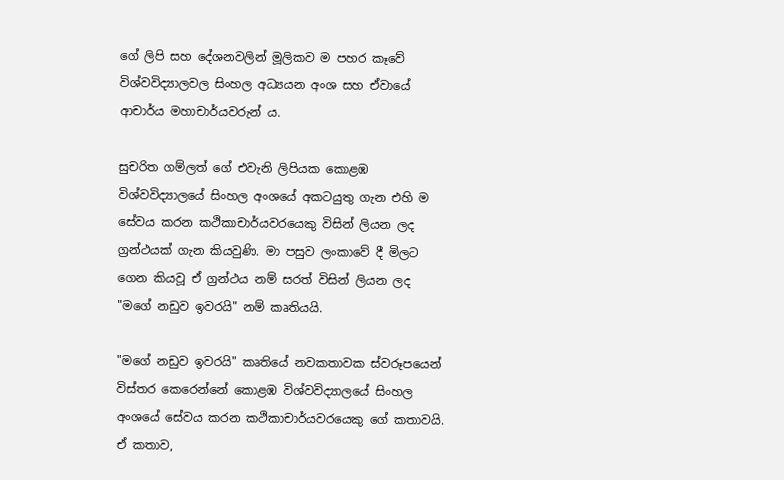ගේ ලිපි සහ දේශනවලින් මූලිකව ම පහර කෑවේ විශ්වවිද්‍යාලවල සිංහල අධ්‍යයන අංශ සහ ඒවායේ ආචාර්ය මහාචාර්යවරුන් ය.

සුචරිත ගම්ලත් ගේ එවැනි ලිපියක කොළඹ විශ්වවිද්‍යාලයේ සිංහල අංශයේ අකටයුතු ගැන එහි ම සේවය කරන කථිකාචාර්යවරයෙකු විසින් ලියන ලද ග්‍රන්ථයක් ගැන කියවුණි. මා පසුව ලංකාවේ දී මිලට ගෙන කියවූ ඒ ග්‍රන්ථය නම් සරත් විසින් ලියන ලද "මගේ නඩුව ඉවරයි" නම් කෘතියයි.

"මගේ නඩුව ඉවරයි" කෘතියේ නවකතාවක ස්වරූපයෙන් විස්තර කෙරෙන්නේ කොළඹ විශ්වවිද්‍යාලයේ සිංහල අංශයේ සේවය කරන කථිකාචාර්යවරයෙකු ගේ කතාවයි. ඒ කතාව,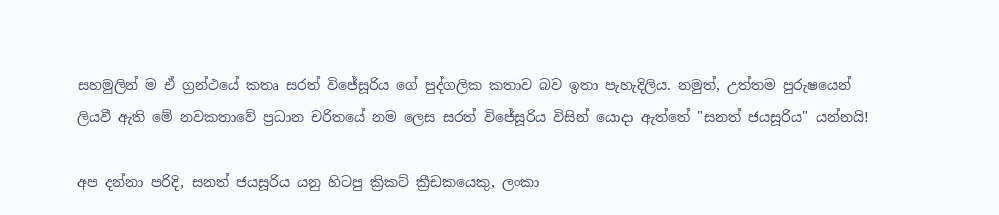සහමුලින් ම ඒ ග්‍රන්ථයේ කතෘ සරත් විජේසූරිය ගේ පුද්ගලික කතාව බව ඉතා පැහැදිලිය. නමුත්, උත්තම පුරුෂයෙන් ලියවී ඇති මේ නවකතාවේ ප්‍රධාන චරිතයේ නම ලෙස සරත් විජේසූරිය විසින් යොදා ඇත්තේ "සනත් ජයසූරිය" යන්නයි!

අප දන්නා පරිදි, සනත් ජයසූරිය යනු හිටපු ක්‍රිකට් ක්‍රීඩකයෙකු, ලංකා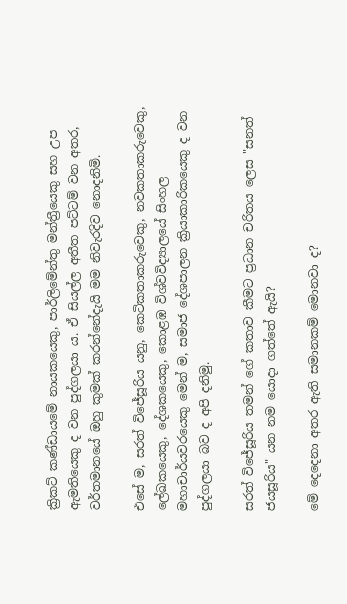ක්‍රිකට් කණ්ඩායමේ නායකයෙකු, පාර්ලිමේන්තු මන්ත්‍රීයෙකු සහ උප ඇමතියෙකු ද වන පුද්ගලයා ය. ඒ සියල්ල අතීත පට්ටම් වන අතර, වර්තමානයේ ඔහු කුමක් කරන්නේදැයි මම නිවැරදිව නොදනිමි.

එසේ ම, සරත් විජේසූරිය යනු, කෙටිකතාකරුවෙකු, නවකතාකරුවෙකු, ලේඛකයෙකු, දේශකයෙකු, කොළඹ විශ්වවිද්‍යාලයේ සිංහල මහාචාර්යවරයෙකු මෙන් ම, සමාජ දේශපාලන ක්‍රියාකාරිකයෙකු ද වන පුද්ගලයා බව ද අපි දනිමු.

සරත් විජේසූරිය තමන් ගේ කතාව කීමට ප්‍රධාන චරිතය ලෙස "සනත් ජයසූරිය" යන නම යොදා ගත්තේ ඇයි?

මේ දෙදෙනා අතර ඇති සමානකම් මොනවා ද?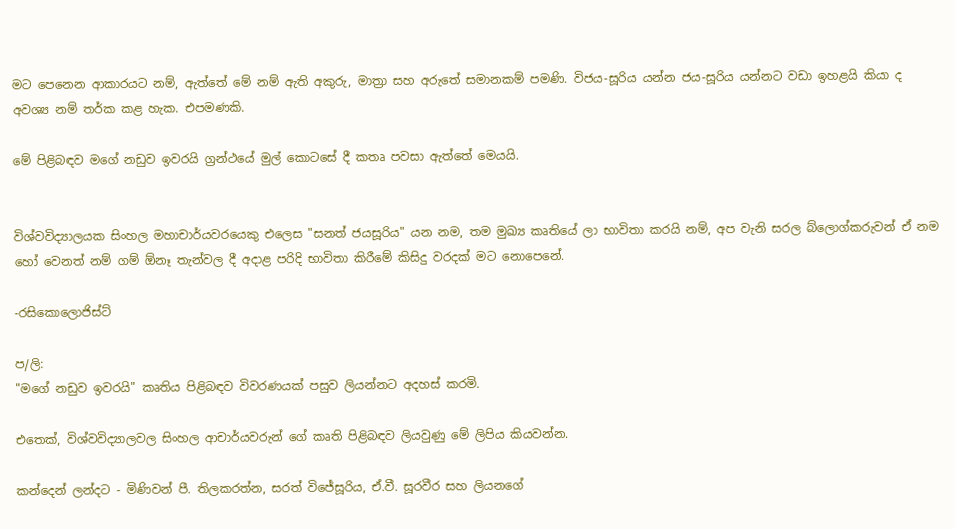මට පෙනෙන ආකාරයට නම්, ඇත්තේ මේ නම් ඇති අකුරු, මාත්‍රා සහ අරුතේ සමානකම් පමණි. විජය-සූරිය යන්න ජය-සූරිය යන්නට වඩා ඉහළයි කියා ද අවශ්‍ය නම් තර්ක කළ හැක. එපමණකි.

මේ පිළිබඳව මගේ නඩුව ඉවරයි ග්‍රන්ථයේ මුල් කොටසේ දී කතෘ පවසා ඇත්තේ මෙයයි.


විශ්වවිද්‍යාලයක සිංහල මහාචාර්යවරයෙකු එලෙස "සනත් ජයසූරිය" යන නම, තම මුඛ්‍ය කෘතියේ ලා භාවිතා කරයි නම්, අප වැනි සරල බ්ලොග්කරුවන් ඒ නම හෝ වෙනත් නම් ගම් ඕනෑ තැන්වල දී අදාළ පරිදි භාවිතා කිරීමේ කිසිදු වරදක් මට නොපෙනේ.

-රසිකොලොජිස්ට්

ප/ලි:
"මගේ නඩුව ඉවරයි" කෘතිය පිළිබඳව විවරණයක් පසුව ලියන්නට අදහස් කරමි.

එතෙක්, විශ්වවිද්‍යාලවල සිංහල ආචාර්යවරුන් ගේ කෘති පිළිබඳව ලියවුණු මේ ලිපිය කියවන්න.

කන්දෙන් ලන්දට - මිණිවන් පී. තිලකරත්න, සරත් විජේසූරිය, ඒ.වී. සූරවීර සහ ලියනගේ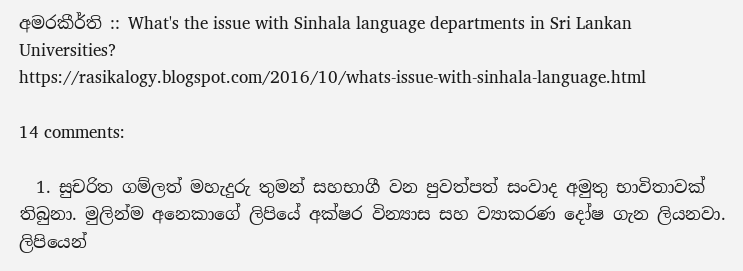අමරකීර්ති :: What's the issue with Sinhala language departments in Sri Lankan Universities?
https://rasikalogy.blogspot.com/2016/10/whats-issue-with-sinhala-language.html

14 comments:

  1. සුචරිත ගම්ලත් මහැදුරු තුමන් සහභාගී වන පුවත්පත් සංවාද අමුතු භාවිතාවක් තිබුනා. මුලින්ම අනෙකාගේ ලිපියේ අක්ෂර වින්‍යාස සහ ව්‍යාකරණ දෝෂ ගැන ලියනවා. ලිපියෙන්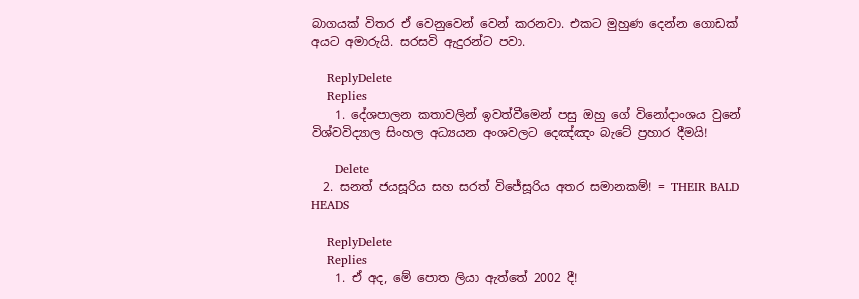බාගයක් විතර ඒ වෙනුවෙන් වෙන් කරනවා. එකට මුහුණ දෙන්න ගොඩක් අයට අමාරුයි. සරසවි ඇදුරන්ට පවා.

    ReplyDelete
    Replies
    1. දේශපාලන කතාවලින් ඉවත්වීමෙන් පසු ඔහු ගේ විනෝදාංශය වුනේ විශ්වවිද්‍යාල සිංහල අධ්‍යයන අංශවලට දෙඤ්ඤං බැටේ ප්‍රහාර දීමයි!

      Delete
  2. සනත් ජයසූරිය සහ සරත් විජේසූරිය අතර සමානකම්! = THEIR BALD HEADS

    ReplyDelete
    Replies
    1. ඒ අද, මේ පොත ලියා ඇත්තේ 2002 දී!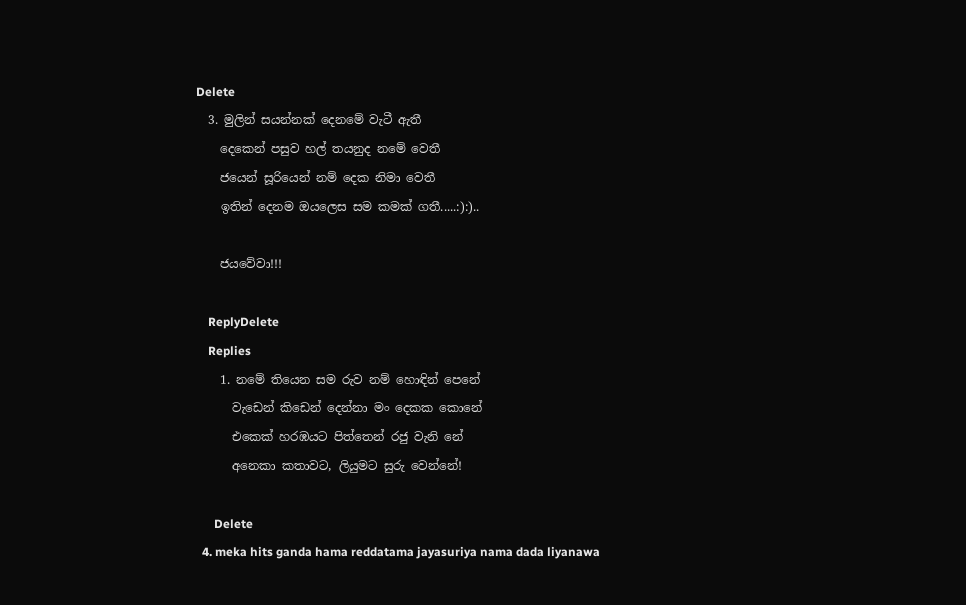Delete
  3. මුලින් සයන්නක් දෙනමේ වැටී ඇතී
    දෙකෙන් පසුව හල් තයනුද නමේ වෙතී
    ජයෙන් සූරියෙන් නම් දෙක නිමා වෙතී
    ඉතින් දෙනම ඔයලෙස සම කමක් ගතී.....:):)..

    ජයවේවා!!!

    ReplyDelete
    Replies
    1. නමේ තියෙන සම රුව නම් හොඳින් පෙනේ
      වැඩෙන් කිඩෙන් දෙන්නා මං දෙකක කොනේ
      එකෙක් හරඹයට පිත්තෙන් රජු වැනි නේ
      අනෙකා කතාවට, ලියුමට සුරු වෙන්නේ!

      Delete
  4. meka hits ganda hama reddatama jayasuriya nama dada liyanawa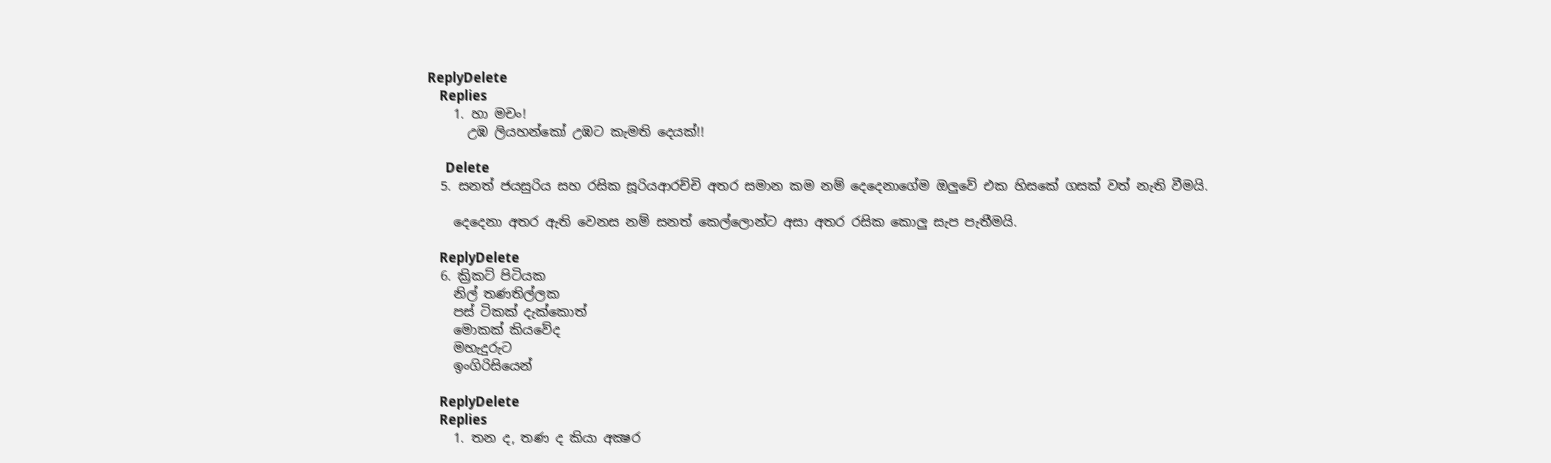ReplyDelete
    Replies
    1. හා මචං!
      උඹ ලියහන්කෝ උඹට කැමති දෙයක්!!

      Delete
  5. සනත් ජයසුරිය සහ රසික සූරියආරච්චි අතර සමාන කම නම් දෙදෙනාගේම ඔලුවේ එක හිසකේ ගසක් වත් නැති වීමයි.

    දෙදෙනා අතර ඇති වෙනස නම් සනත් කෙල්ලොන්ට අසා අතර රසික කොලු සැප පැතීමයි.

    ReplyDelete
  6. ක්‍රිකට් පිටියක
    නිල් තණතිල්ලක
    පස් ටිකක් දැක්කොත්
    මොකක් කියවේද
    මහැදුරුට
    ඉංගිරිසියෙන්

    ReplyDelete
    Replies
    1. තන ද, තණ ද කියා අක්‍ෂර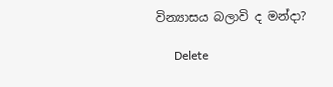වින්‍යාසය බලාවි ද මන්දා?

      Delete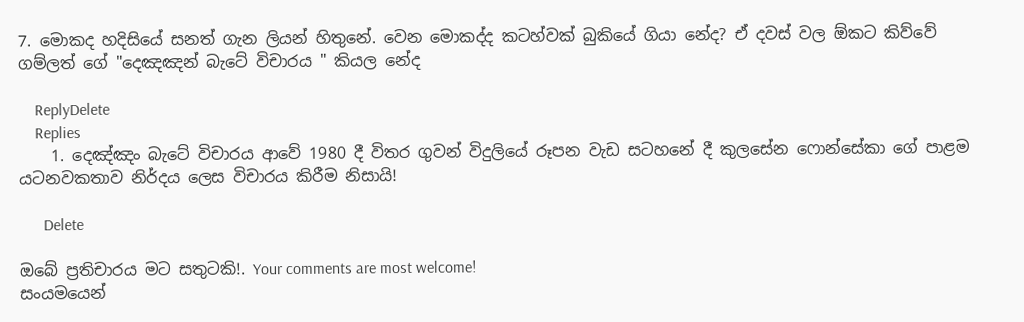7. මොකද හදිසියේ සනත් ගැන ලියන් හිතුනේ. වෙන මොකද්ද කටහ්වක් බුකියේ ගියා නේද? ඒ දවස් වල ඕකට කිව්වේ ගම්ලත් ගේ "දෙඤඤන් බැටේ විචාරය " කියල නේද

    ReplyDelete
    Replies
    1. දෙඤ්ඤං බැටේ විචාරය ආවේ 1980 දී විතර ගුවන් විදුලියේ රූපන වැඩ සටහනේ දී කුලසේන ෆොන්සේකා ගේ පාළම යටනවකතාව නිර්දය ලෙස විචාරය කිරීම නිසායි!

      Delete

ඔබේ ප්‍රතිචාරය මට සතුටකි!. Your comments are most welcome!
සංයමයෙන්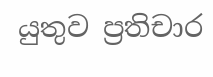යුතුව ප්‍රතිචාර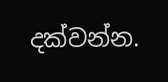දක්වන්න.